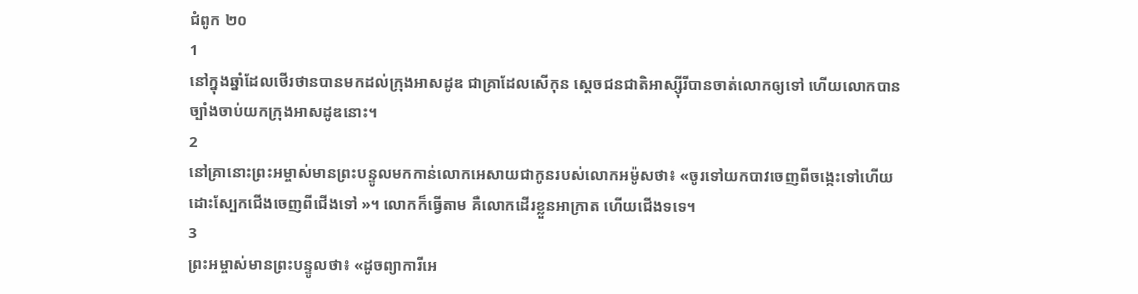ជំពូក ២០
1
នៅក្នុងឆ្នាំដែលថើរថានបានមកដល់ក្រុងអាសដូឌ ជាគ្រាដែលសើកុន ស្តេចជនជាតិអាស្ស៊ីរីបានចាត់លោកឲ្យទៅ ហើយលោកបានច្បាំងចាប់យកក្រុងអាសដូឌនោះ។
2
នៅគ្រានោះព្រះអម្ចាស់មានព្រះបន្ទូលមកកាន់លោកអេសាយជាកូនរបស់លោកអម៉ូសថា៖ «ចូរទៅយកបាវចេញពីចង្កេះទៅហើយដោះស្បែកជើងចេញពីជើងទៅ »។ លោកក៏ធ្វើតាម គឺលោកដើរខ្លួនអាក្រាត ហើយជើងទទេ។
3
ព្រះអម្ចាស់មានព្រះបន្ទូលថា៖ «ដូចព្យាការីអេ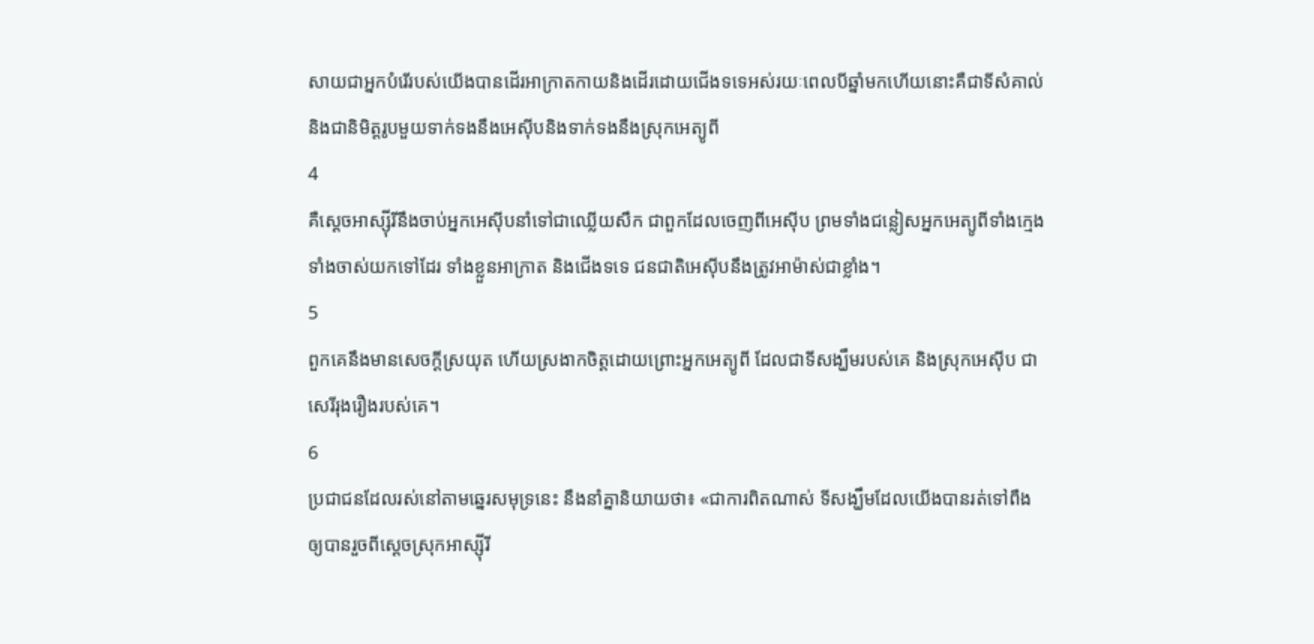សាយជាអ្នកបំរើរបស់យើងបានដើរអាក្រាតកាយនិងដើរដោយជើងទទេអស់រយៈពេលបីឆ្នាំមកហើយនោះគឺជាទីសំគាល់និងជានិមិត្តរូបមួយទាក់ទងនឹងអេស៊ីបនិងទាក់ទងនឹងស្រុកអេត្យូពី
4
គឺស្ដេចអាស្ស៊ីរីនឹងចាប់អ្នកអេស៊ីបនាំទៅជាឈ្លើយសឹក ជាពួកដែលចេញពីអេស៊ីប ព្រមទាំងជន្លៀសអ្នកអេត្យូពីទាំងក្មេងទាំងចាស់យកទៅដែរ ទាំងខ្លួនអាក្រាត និងជើងទទេ ជនជាតិអេស៊ីបនឹងត្រូវអាម៉ាស់ជាខ្លាំង។
5
ពួកគេនឹងមានសេចក្ដីស្រយុត ហើយស្រងាកចិត្តដោយព្រោះអ្នកអេត្យូពី ដែលជាទីសង្ឃឹមរបស់គេ និងស្រុកអេស៊ីប ជាសេរីរុងរឿងរបស់គេ។
6
ប្រជាជនដែលរស់នៅតាមឆ្នេរសមុទ្រនេះ នឹងនាំគ្នានិយាយថា៖ «ជាការពិតណាស់ ទីសង្ឃឹមដែលយើងបានរត់ទៅពឹង ឲ្យបានរួចពីស្តេចស្រុកអាស្ស៊ីរី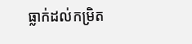ធ្លាក់ដល់កម្រិត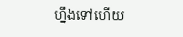ហ្នឹងទៅហើយ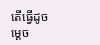តើធ្វើដូចម្ដេច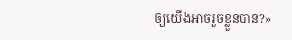ឲ្យយើងអាចរួចខ្លួនបាន?»